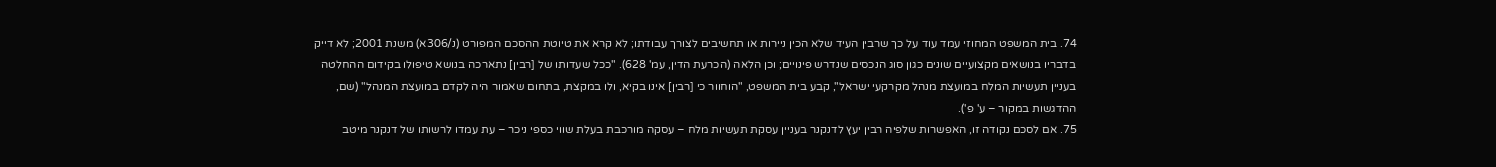74. בית המשפט המחוזי עמד עוד על כך שרבין העיד שלא הכין ניירות או תחשיבים לצורך עבודתו; לא קרא את טיוטת ההסכם המפורט (נ/306א) משנת 2001; לא דייק בדבריו בנושאים מקצועיים שונים כגון סוג הנכסים שנדרש פינויים; וכן הלאה (הכרעת הדין, עמ' 628). "ככל שעדותו של [רבין] נתארכה בנושא טיפולו בקידום ההחלטה בעניין תעשיות המלח במועצת מנהל מקרקעי ישראל", קבע בית המשפט, "הוחוור כי [רבין] אינו בקיא, ולו במקצת, בתחום שאמור היה לקדם במועצת המנהל" (שם, ההדגשות במקור – ע' פ').
75. אם לסכם נקודה זו, האפשרות שלפיה רבין יעץ לדנקנר בעניין עסקת תעשיות מלח – עסקה מורכבת בעלת שווי כספי ניכר – עת עמדו לרשותו של דנקנר מיטב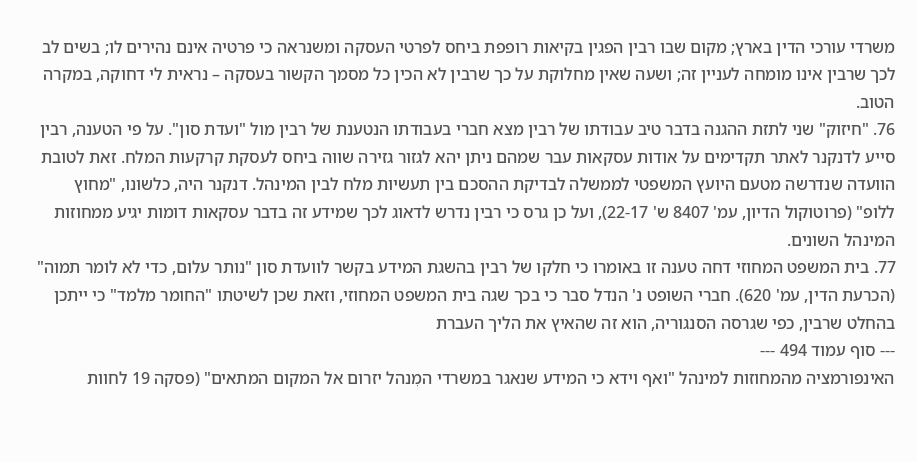משרדי עורכי הדין בארץ; מקום שבו רבין הפגין בקיאות רופפת ביחס לפרטי העסקה ומשנראה כי פרטיה אינם נהירים לו; בשים לב לכך שרבין אינו מומחה לעניין זה; ושעה שאין מחלוקת על כך שרבין לא הכין כל מסמך הקשור בעסקה – נראית לי דחוקה, במקרה הטוב.
76. "חיזוק" שני לתזת ההגנה בדבר טיב עבודתו של רבין מצא חברי בעבודתו הנטענת של רבין מול "ועדת סון". על פי הטענה, רבין סייע לדנקנר לאתר תקדימים על אודות עסקאות עבר שמהם ניתן יהא לגזור גזירה שווה ביחס לעסקת קרקעות המלח. זאת לטובת הוועדה שנדרשה מטעם היועץ המשפטי לממשלה לבדיקת ההסכם בין תעשיות מלח לבין המינהל. דנקנר היה, כלשונו, "מחוץ ללופ" (פרוטוקול הדיון, עמ' 8407 ש' 22-17), ועל כן גרס כי רבין נדרש לדאוג לכך שמידע זה בדבר עסקאות דומות יגיע ממחוזות המינהל השונים.
77. בית המשפט המחוזי דחה טענה זו באומרו כי חלקו של רבין בהשגת המידע בקשר לוועדת סון "נותר עלום, כדי לא לומר תמוה" (הכרעת הדין, עמ' 620). חברי השופט נ' הנדל סבר כי בכך שגה בית המשפט המחוזי, וזאת שכן לשיטתו "החומר מלמד" כי ייתכן בהחלט שרבין, כפי שגרסה הסנגוריה, הוא זה שהאיץ את הליך העברת
--- סוף עמוד 494 ---
האינפורמציה מהמחוזות למינהל "ואף וידא כי המידע שנאגר במשרדי המִנהל יזרום אל המקום המתאים" (פסקה 19 לחוות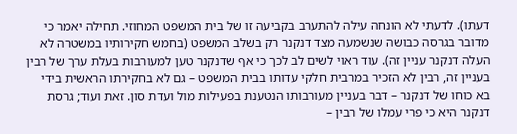דעתו). לדעתי לא הונחה עילה להתערב בקביעה זו של בית המשפט המחוזי. תחילה יאמר כי מדובר בגרסה כבושה שנשמעה מצד דנקנר רק בשלב המשפט (בחמש חקירותיו במשטרה לא העלה דנקנר עניין זה). עוד ראוי לשים לב לכך כי אף שדנקנר טען למעורבות בעלת ערך של רבין בעניין זה, רבין לא הזכיר במרבית חלקי עדותו בבית המשפט – גם לא בחקירתו הראשית בידי בא כוחו של דנקנר – דבר בעניין מעורבותו הנטענת בפעילות מול ועדת סון. זאת ועוד; גרסת דנקנר היא כי פרי עמלו של רבין –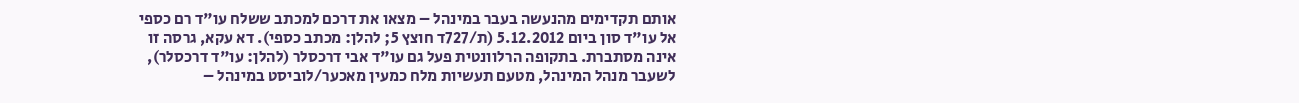אותם תקדימים מהנעשה בעבר במינהל – מצאו את דרכם למכתב ששלח עו"ד רם כספי אל עו"ד סון ביום 5.12.2012 (ת/727ד חוצץ 5; להלן: מכתב כספי). דא עקא, גרסה זו אינה מסתברת. בתקופה הרלוונטית פעל גם עו"ד אבי דרכסלר (להלן: עו"ד דרכסלר), לשעבר מנהל המינהל, מטעם תעשיות מלח כמעין מאכער/לוביסט במינהל –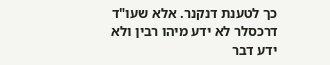כך לטענת דנקנר. אלא שעו"ד דרכסלר לא ידע מיהו רבין ולא ידע דבר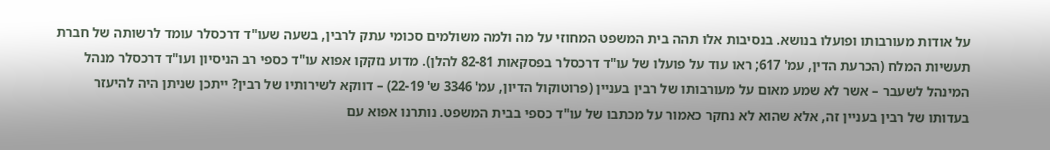על אודות מעורבותו ופועלו בנושא. בנסיבות אלו תהה בית המשפט המחוזי על מה ולמה משולמים סכומי עתק לרבין, בשעה שעו"ד דרכסלר עומד לרשותה של חברת תעשיות המלח (הכרעת הדין, עמ' 617; ראו עוד על פועלו של עו"ד דרכסלר בפסקאות 82-81 להלן). מדוע נזקקו אפוא עו"ד כספי רב הניסיון ועו"ד דרכסלר מנהל המינהל לשעבר – אשר לא שמע מאום על מעורבותו של רבין בעניין (פרוטוקול הדיון, עמ' 3346 ש' 22-19) – דווקא לשירותיו של רבין? ייתכן שניתן היה להיעזר בעדותו של רבין בעניין זה, אלא שהוא לא נחקר כאמור על מכתבו של עו"ד כספי בבית המשפט. נותרנו אפוא עם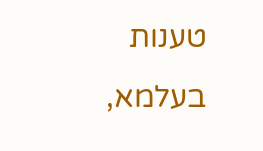טענות בעלמא,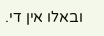ובאלו אין די.